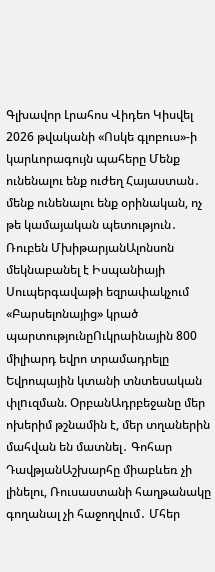Գլխավոր Լրահոս Վիդեո Կիսվել
2026 թվականի «Ոսկե գլոբուս»-ի կարևորագույն պահերը Մենք ունենալու ենք ուժեղ Հայաստան․ մենք ունենալու ենք օրինական, ոչ թե կամայական պետություն․ Ռուբեն ՄխիթարյանԱլոնսոն մեկնաբանել է Իսպանիայի Սուպերգավաթի եզրափակչում «Բարսելոնայից» կրած պարտությունըՈւկրաինային 800 միլիարդ եվրո տրամադրելը Եվրոպային կտանի տնտեսական փլnւզման. ՕրբանԱդրբեջանը մեր ոխերիմ թշնամին է, մեր տղաներին մահվան են մատնել․ Գոհար ԴավթյանԱշխարհը միաբևեռ չի լինելու, Ռուսաստանի հաղթանակը գողանալ չի հաջողվում․ Մհեր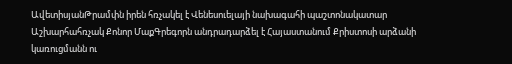ԱվետիսյանԹրամփն իրեն հռչակել է Վենեսուելայի նախագահի պաշտոնակատար Աշխարհահռչակ Քոնոր ՄաքԳրեգորն անդրադարձել է Հայաստանում Քրիստոսի արձանի կառուցմանն ու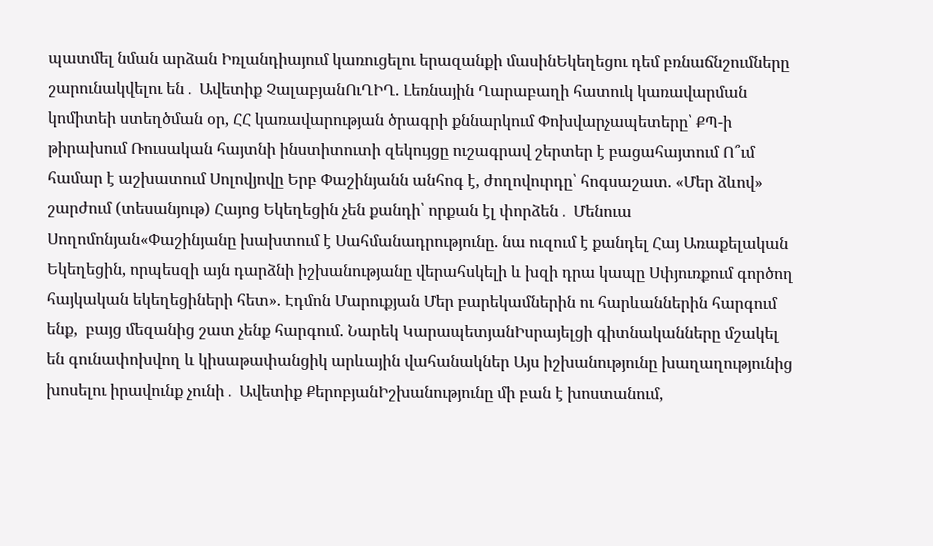պատմել նման արձան Իռլանդիայում կառուցելու երազանքի մասինԵկեղեցու դեմ բռնաճնշումները շարունակվելու են․ Ավետիք ՉալաբյանՈւՂԻՂ. Լեռնային Ղարաբաղի հատուկ կառավարման կոմիտեի ստեղծման օր, ՀՀ կառավարության ծրագրի քննարկում Փոխվարչապետերը՝ ՔՊ-ի թիրախում Ռուսական հայտնի ինստիտուտի զեկույցը ուշագրավ շերտեր է բացահայտում Ո՞ւմ համար է աշխատում Սոլովյովը Երբ Փաշինյանն անհոգ է, ժողովուրդը՝ հոգսաշատ. «Մեր ձևով» շարժում (տեսանյութ) Հայոց Եկեղեցին չեն քանդի՝ որքան էլ փորձեն․ Մենուա Սողոմոնյան«Փաշինյանը խախտում է Սահմանադրությունը. նա ուզում է քանդել Հայ Առաքելական Եկեղեցին, որպեսզի այն դարձնի իշխանությանը վերահսկելի և խզի դրա կապը Սփյուռքում գործող հայկական եկեղեցիների հետ». Էդմոն Մարուքյան Մեր բարեկամներին ու հարևաններին հարգում ենք,  բայց մեզանից շատ չենք հարգում. Նարեկ ԿարապետյանԻսրայելցի գիտնականները մշակել են գունափոխվող և կիսաթափանցիկ արևային վահանակներ Այս իշխանությունը խաղաղությունից խոսելու իրավունք չունի․ Ավետիք ՔերոբյանԻշխանությունը մի բան է խոստանում,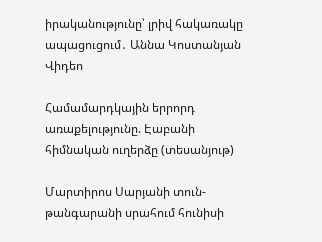իրականությունը՝ լրիվ հակառակը ապացուցում․ Աննա Կոստանյան
Վիդեո

Համամարդկային երրորդ առաքելությունը. Էաբանի հիմնական ուղերձը (տեսանյութ)

Մարտիրոս Սարյանի տուն-թանգարանի սրահում հունիսի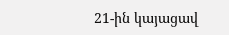21-ին կայացավ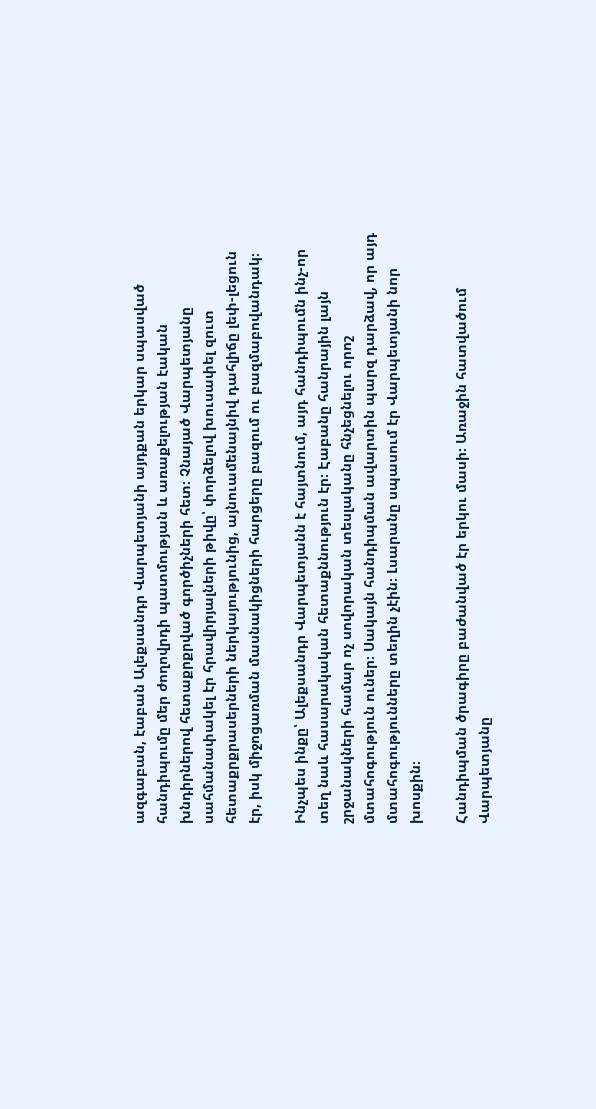ազգաբան, էաբան Ալեքսանդր Վարպետյանի այդքան երկար սպասված հանդիպումը մեր ժողովրդի պատմության և առաքելության էական խնդիրներով հետաքրքրված գործիչների հետ։ Չնայած Վարպետյանը սահմանափակել էր հրավիրյալների թիվը՝ փորձելով խուսափել զուտ հետաքրքրասերների ներկայությունից, այնուամենայնիվ դահլիճը լեփ-լեցուն էր, իսկ միջոցառման մասնակիցների հարցերը բազում ու բազմաբովանդակ։

Ինչպես ինքը՝ Ալեքսանդր Վարպետյանն է հայտնում, այդ հանդիպումն ինչ-որ տեղ նաև հասարակական հետաքննություն էր։ Էաբանը հանրային լայն շրջանակների համար ոչ սովորական տեսլականը հնչեցնելու որոշ մտահոգություն ուներ։ Սակայն հանդիպման ավարտին պարզ դարձավ, որ այդ մտահոգությունները տեղին չէին։ Լսարանը սպասում էր Վարպետյանի նոր խոսքին։

Հանդիպման ծրագիրը բաժանված էր երկու մասի։ Առաջին հատվածում Վարպետյանը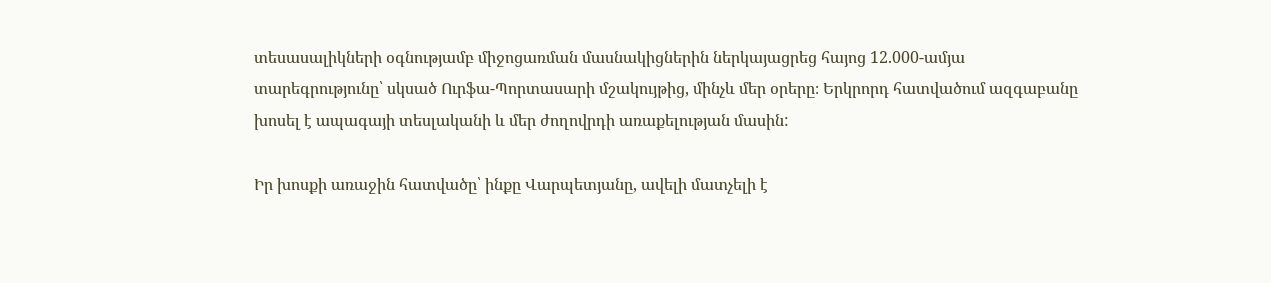տեսասալիկների օգնությամբ միջոցառման մասնակիցներին ներկայացրեց հայոց 12.000-ամյա տարեգրությունը՝ սկսած Ուրֆա-Պորտասարի մշակույթից, մինչև մեր օրերը։ Երկրորդ հատվածում ազգաբանը խոսել է ապագայի տեսլականի և մեր ժողովրդի առաքելության մասին:

Իր խոսքի առաջին հատվածը՝ ինքը Վարպետյանը, ավելի մատչելի է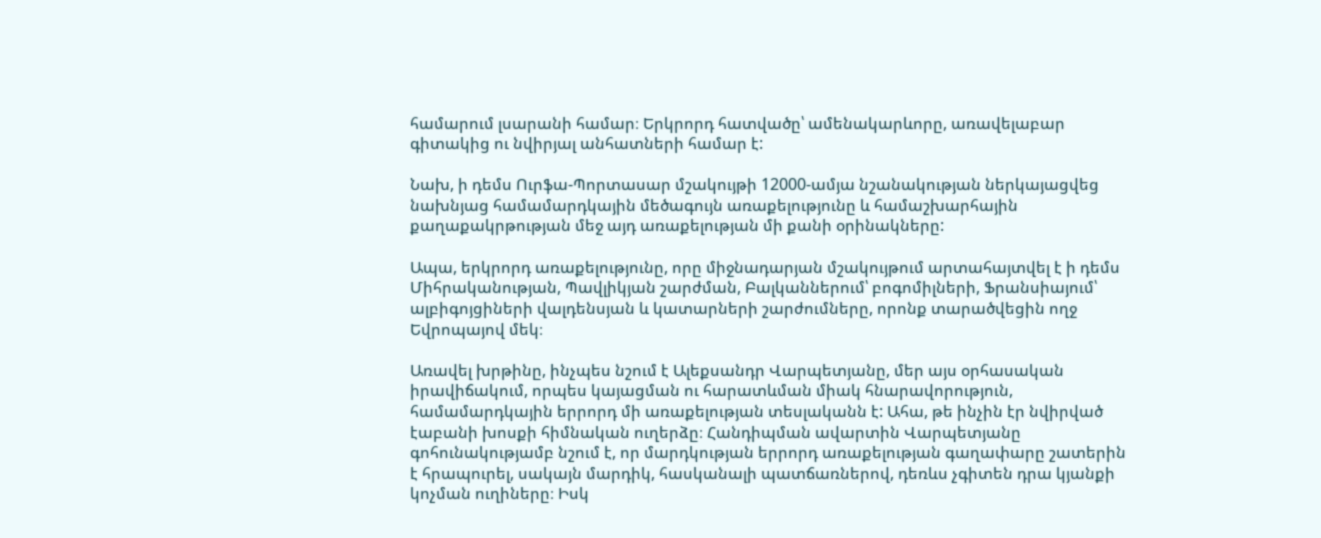համարում լսարանի համար։ Երկրորդ հատվածը՝ ամենակարևորը, առավելաբար գիտակից ու նվիրյալ անհատների համար է:

Նախ, ի դեմս Ուրֆա-Պորտասար մշակույթի 12000-ամյա նշանակության ներկայացվեց նախնյաց համամարդկային մեծագույն առաքելությունը և համաշխարհային քաղաքակրթության մեջ այդ առաքելության մի քանի օրինակները:

Ապա, երկրորդ առաքելությունը, որը միջնադարյան մշակույթում արտահայտվել է ի դեմս Միհրականության, Պավլիկյան շարժման, Բալկաններում՝ բոգոմիլների, Ֆրանսիայում՝ ալբիգոյցիների վալդենսյան և կատարների շարժումները, որոնք տարածվեցին ողջ Եվրոպայով մեկ։

Առավել խրթինը, ինչպես նշում է Ալեքսանդր Վարպետյանը, մեր այս օրհասական իրավիճակում, որպես կայացման ու հարատևման միակ հնարավորություն, համամարդկային երրորդ մի առաքելության տեսլականն է: Ահա, թե ինչին էր նվիրված էաբանի խոսքի հիմնական ուղերձը։ Հանդիպման ավարտին Վարպետյանը գոհունակությամբ նշում է, որ մարդկության երրորդ առաքելության գաղափարը շատերին է հրապուրել, սակայն մարդիկ, հասկանալի պատճառներով, դեռևս չգիտեն դրա կյանքի կոչման ուղիները։ Իսկ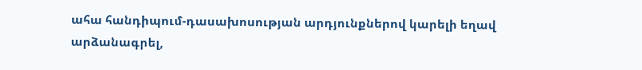ահա հանդիպում-դասախոսության արդյունքներով կարելի եղավ արձանագրել,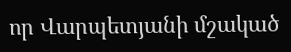որ Վարպետյանի մշակած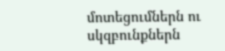մոտեցումներն ու սկզբունքներն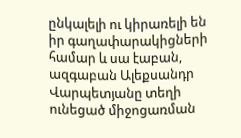ընկալելի ու կիրառելի են իր գաղափարակիցների համար և սա էաբան, ազգաբան Ալեքսանդր Վարպետյանը տեղի ունեցած միջոցառման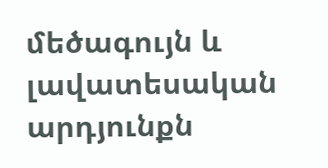մեծագույն և լավատեսական արդյունքն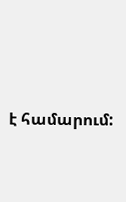է համարում: